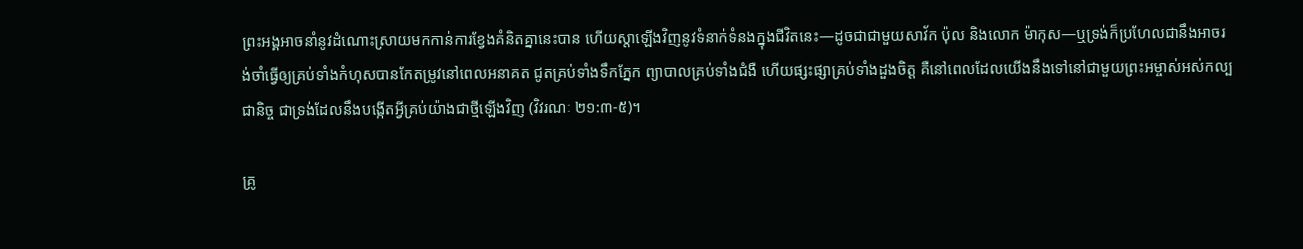ព្រះអង្គអាចនាំនូវដំណោះស្រាយមកកាន់ការខ្វែងគំនិតគ្នានេះបាន ហើយស្តាឡើងវិញនូវទំនាក់ទំនងក្នុងជីវិតនេះ—ដូចជាជាមួយសាវ័ក ប៉ុល និងលោក ម៉ាកុស—ឬទ្រង់ក៏ប្រហែលជានឹងអាចរង់ចាំធ្វើឲ្យគ្រប់ទាំងកំហុសបានកែតម្រូវនៅពេលអនាគត ជូតគ្រប់ទាំងទឹកភ្នែក ព្យាបាលគ្រប់ទាំងជំងឺ ហើយផ្សះផ្សាគ្រប់ទាំងដួងចិត្ត គឺនៅពេលដែលយើងនឹងទៅនៅជាមួយព្រះអម្ចាស់អស់កល្បជានិច្ច ជាទ្រង់ដែលនឹងបង្កើតអ្វីគ្រប់យ៉ាងជាថ្មីឡើងវិញ (វិវរណៈ ២១:៣-៥)។

គ្រូ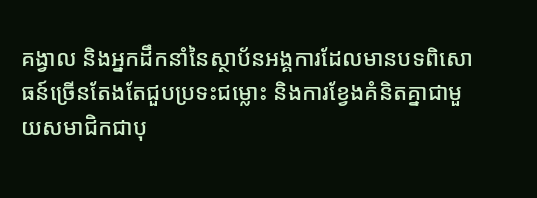គង្វាល និងអ្នកដឹកនាំនៃស្ថាប័នអង្គការដែលមានបទពិសោធន៍ច្រើនតែងតែជួបប្រទះជម្លោះ និងការខ្វែងគំនិតគ្នាជាមួយសមាជិកជាបុ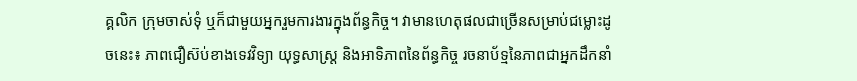គ្គលិក ក្រុមចាស់ទុំ ឬក៏ជាមួយអ្នករួមការងារក្នុងព័ន្ធកិច្ច។ វាមានហេតុផលជាច្រើនសម្រាប់ជម្លោះដូចនេះ៖ ភាពជឿស៊ប់ខាងទេវវិទ្យា យុទ្ធសាស្ត្រ និងអាទិភាពនៃព័ន្ធកិច្ច រចនាប័ទ្មនៃភាពជាអ្នកដឹកនាំ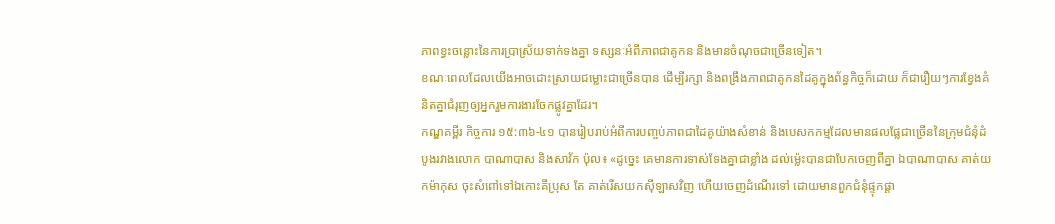ភាពខ្វះចន្លោះនៃការប្រាស្រ័យទាក់ទងគ្នា ទស្សនៈអំពីភាពជាគូកន និងមានចំណុចជាច្រើនទៀត។
ខណៈពេលដែលយើងអាចដោះស្រាយជម្លោះជាច្រើនបាន ដើម្បីរក្សា និងពង្រឹងភាពជាគូកនដៃគូក្នុងព័ន្ធកិច្ចក៏ដោយ ក៏ជារឿយៗការខ្វែងគំនិតគ្នាជំរុញឲ្យអ្នករួមការងារចែកផ្លូវគ្នាដែរ។
កណ្ឌគម្ពីរ កិច្ចការ ១៥:៣៦-៤១ បានរៀបរាប់អំពីការបញ្ចប់ភាពជាដៃគូយ៉ាងសំខាន់ និងបេសកកម្មដែលមានផលផ្លែជាច្រើននៃក្រុមជំនុំដំបូងរវាងលោក បាណាបាស និងសាវ័ក ប៉ុល៖ «ដូច្នេះ គេមានការទាស់ទែងគ្នាជាខ្លាំង ដល់ម៉្លេះបានជាបែកចេញពីគ្នា ឯបាណាបាស គាត់យកម៉ាកុស ចុះសំពៅទៅឯកោះគីប្រុស តែ គាត់រើសយកស៊ីឡាសវិញ ហើយចេញដំណើរទៅ ដោយមានពួកជំនុំផ្ទុកផ្ដា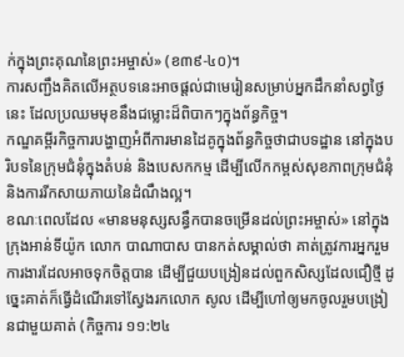ក់ក្នុងព្រះគុណនៃព្រះអម្ចាស់» (ខ៣៩-៤០)។
ការសញ្ជឹងគិតលើអត្ថបទនេះអាចផ្ដល់ជាមេរៀនសម្រាប់អ្នកដឹកនាំសព្វថ្ងៃនេះ ដែលប្រឈមមុខនឹងជម្លោះដ៏ពិបាកៗក្នុងព័ន្ធកិច្ច។
កណ្ឌគម្ពីរកិច្ចការបង្ហាញអំពីការមានដៃគូក្នុងព័ន្ធកិច្ចថាជាបទដ្ឋាន នៅក្នុងបរិបទនៃក្រុមជំនុំក្នុងតំបន់ និងបេសកកម្ម ដើម្បីលើកកម្ពស់សុខភាពក្រុមជំនុំ និងការរីកសាយភាយនៃដំណឹងល្អ។
ខណៈពេលដែល «មានមនុស្សសន្ធឹកបានចម្រើនដល់ព្រះអម្ចាស់» នៅក្នុងក្រុងអាន់ទីយ៉ូក លោក បាណាបាស បានកត់សម្គាល់ថា គាត់ត្រូវការអ្នករួមការងារដែលអាចទុកចិត្តបាន ដើម្បីជួយបង្រៀនដល់ពួកសិស្សដែលជឿថ្មី ដូច្នេះគាត់ក៏ធ្វើដំណើរទៅស្វែងរកលោក សូល ដើម្បីហៅឲ្យមកចូលរួមបង្រៀនជាមួយគាត់ (កិច្ចការ ១១:២៤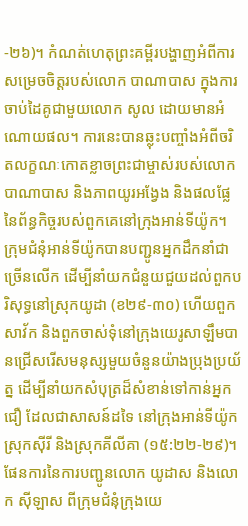-២៦)។ កំណត់ហេតុព្រះគម្ពីរបង្ហាញអំពីការសម្រេចចិត្តរបស់លោក បាណាបាស ក្នុងការចាប់ដៃគូជាមួយលោក សូល ដោយមានអំណោយផល។ ការនេះបានឆ្លុះបញ្ចាំងអំពីចរិតលក្ខណៈកោតខ្លាចព្រះជាម្ចាស់របស់លោក បាណាបាស និងភាពយូរអង្វែង និងផលផ្លែនៃព័ន្ធកិច្ចរបស់ពួកគេនៅក្រុងអាន់ទីយ៉ូក។
ក្រុមជំនុំអាន់ទីយ៉ូកបានបញ្ជូនអ្នកដឹកនាំជាច្រើនលើក ដើម្បីនាំយកជំនួយជួយដល់ពួកបរិសុទ្ធនៅស្រុកយូដា (ខ២៩-៣០) ហើយពួកសាវ័ក និងពួកចាស់ទុំនៅក្រុងយេរូសាឡឹមបានជ្រើសរើសមនុស្សមួយចំនួនយ៉ាងប្រុងប្រយ័ត្ន ដើម្បីនាំយកសំបុត្រដ៏សំខាន់ទៅកាន់អ្នកជឿ ដែលជាសាសន៍ដទៃ នៅក្រុងអាន់ទីយ៉ូក ស្រុកស៊ីរី និងស្រុកគីលីគា (១៥:២២-២៩)។ ផែនការនៃការបញ្ជូនលោក យូដាស និងលោក ស៊ីឡាស ពីក្រុមជំនុំក្រុងយេ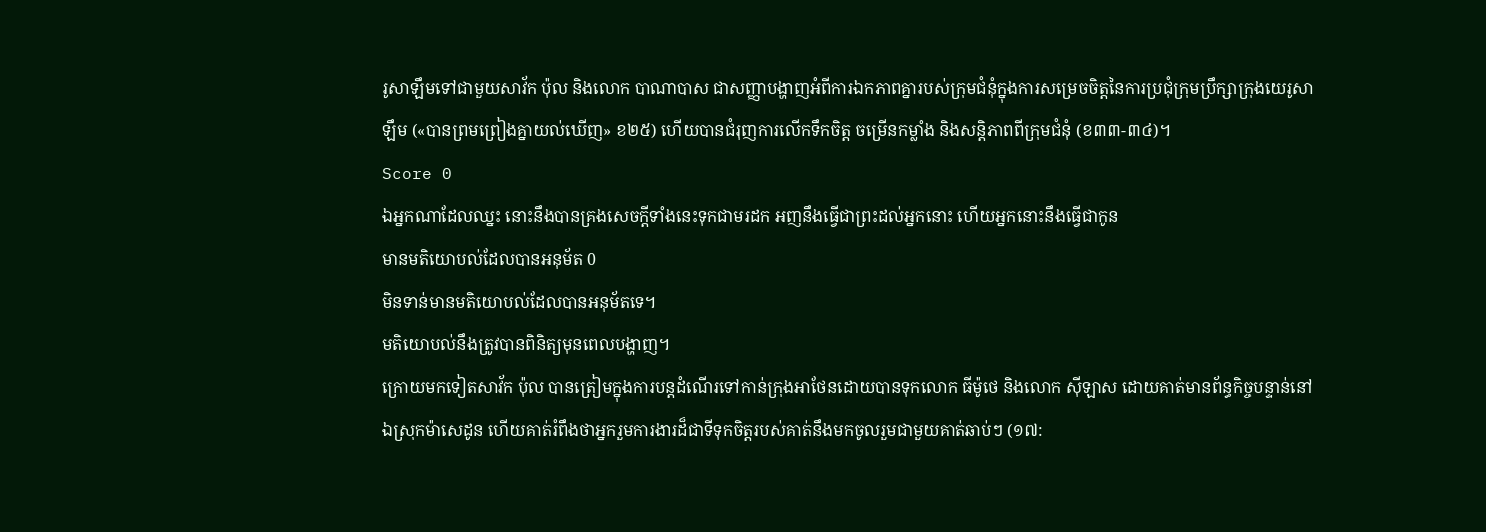រូសាឡឹមទៅជាមួយសាវ័ក ប៉ុល និងលោក បាណាបាស ជាសញ្ញាបង្ហាញអំពីការឯកភាពគ្នារបស់ក្រុមជំនុំក្នុងការសម្រេចចិត្តនៃការប្រជុំក្រុមប្រឹក្សាក្រុងយេរូសាឡឹម («បានព្រមព្រៀងគ្នាយល់ឃើញ» ខ២៥) ហើយបានជំរុញការលើកទឹកចិត្ត ចម្រើនកម្លាំង និងសន្តិភាពពីក្រុមជំនុំ (ខ៣៣-៣៤)។
Score 0
ឯអ្នកណាដែលឈ្នះ នោះនឹងបានគ្រងសេចក្ដីទាំងនេះទុកជាមរដក អញនឹងធ្វើជាព្រះដល់អ្នកនោះ ហើយអ្នកនោះនឹងធ្វើជាកូន
មានមតិយោបល់ដែលបានអនុម័ត 0
មិនទាន់មានមតិយោបល់ដែលបានអនុម័តទេ។
មតិយោបល់នឹងត្រូវបានពិនិត្យមុនពេលបង្ហាញ។
ក្រោយមកទៀតសាវ័ក ប៉ុល បានត្រៀមក្នុងការបន្តដំណើរទៅកាន់ក្រុងអាថែនដោយបានទុកលោក ធីម៉ូថេ និងលោក ស៊ីឡាស ដោយគាត់មានព័ន្ធកិច្ចបន្ទាន់នៅឯស្រុកម៉ាសេដូន ហើយគាត់រំពឹងថាអ្នករួមការងារដ៏ជាទីទុកចិត្តរបស់គាត់នឹងមកចូលរួមជាមួយគាត់ឆាប់ៗ (១៧: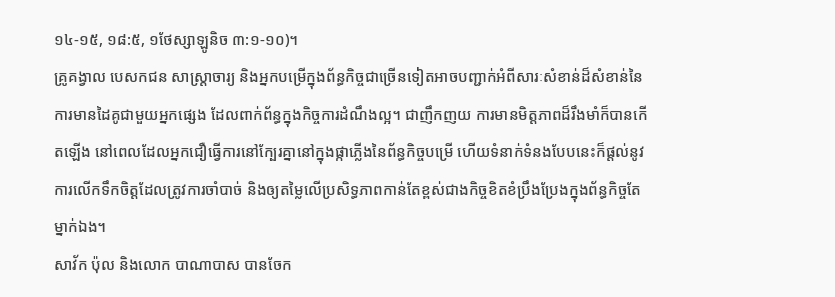១៤-១៥, ១៨:៥, ១ថែស្សាឡូនិច ៣:១-១០)។
គ្រូគង្វាល បេសកជន សាស្ត្រាចារ្យ និងអ្នកបម្រើក្នុងព័ន្ធកិច្ចជាច្រើនទៀតអាចបញ្ជាក់អំពីសារៈសំខាន់ដ៏សំខាន់នៃការមានដៃគូជាមួយអ្នកផ្សេង ដែលពាក់ព័ន្ធក្នុងកិច្ចការដំណឹងល្អ។ ជាញឹកញយ ការមានមិត្តភាពដ៏រឹងមាំក៏បានកើតឡើង នៅពេលដែលអ្នកជឿធ្វើការនៅក្បែរគ្នានៅក្នុងផ្កាភ្លើងនៃព័ន្ធកិច្ចបម្រើ ហើយទំនាក់ទំនងបែបនេះក៏ផ្តល់នូវការលើកទឹកចិត្តដែលត្រូវការចាំបាច់ និងឲ្យតម្លៃលើប្រសិទ្ធភាពកាន់តែខ្ពស់ជាងកិច្ចខិតខំប្រឹងប្រែងក្នុងព័ន្ធកិច្ចតែម្នាក់ឯង។
សាវ័ក ប៉ុល និងលោក បាណាបាស បានចែក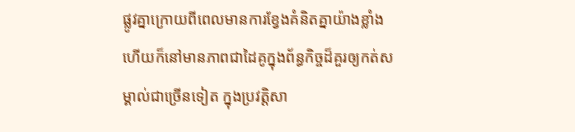ផ្លូវគ្នាក្រោយពីពេលមានការខ្វែងគំនិតគ្នាយ៉ាងខ្លាំង ហើយក៏នៅមានភាពជាដៃគូក្នុងព័ន្ធកិច្ចដ៏គួរឲ្យកត់សម្គាល់ជាច្រើនទៀត ក្នុងប្រវត្តិសា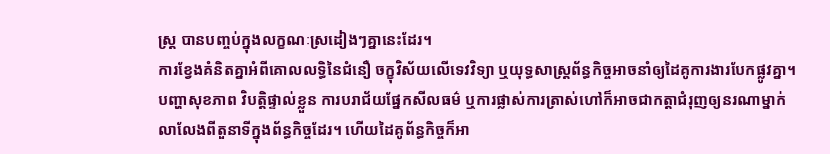ស្ត្រ បានបញ្ចប់ក្នុងលក្ខណៈស្រដៀងៗគ្នានេះដែរ។
ការខ្វែងគំនិតគ្នាអំពីគោលលទ្ធិនៃជំនឿ ចក្ខុវិស័យលើទេវវិទ្យា ឬយុទ្ធសាស្ត្រព័ន្ធកិច្ចអាចនាំឲ្យដៃគូការងារបែកផ្លូវគ្នា។ បញ្ហាសុខភាព វិបត្តិផ្ទាល់ខ្លួន ការបរាជ័យផ្នែកសីលធម៌ ឬការផ្លាស់ការត្រាស់ហៅក៏អាចជាកត្តាជំរុញឲ្យនរណាម្នាក់លាលែងពីតួនាទីក្នុងព័ន្ធកិច្ចដែរ។ ហើយដៃគូព័ន្ធកិច្ចក៏អា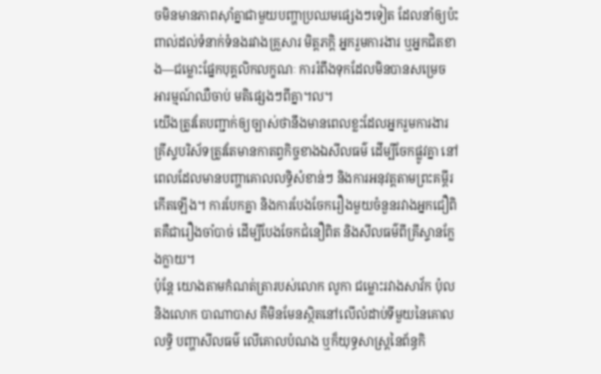ចមិនមានភាពស៊ាំគ្នាជាមួយបញ្ហាប្រឈមផ្សេងៗទៀត ដែលនាំឲ្យប៉ះពាល់ដល់ទំនាក់ទំនងរវាងគ្រួសារ មិត្តភក្ដិ អ្នករួមការងារ ឬអ្នកជិតខាង—ជម្លោះផ្នែកបុគ្គលិកលក្ខណៈ ការរំពឹងទុកដែលមិនបានសម្រេច អារម្មណ៍ឈឺចាប់ មតិផ្សេងៗពីគ្នា។ល។
យើងត្រូវតែបញ្ជាក់ឲ្យច្បាស់ថានឹងមានពេលខ្លះដែលអ្នករួមការងារគ្រីស្ទបរិស័ទត្រូវតែមានកាតព្វកិច្ចខាងឯសីលធម៌ ដើម្បីចែកផ្លូវគ្នា នៅពេលដែលមានបញ្ហាគោលលទ្ធិសំខាន់ៗ និងការអនុវត្តតាមព្រះគម្ពីរកើតឡើង។ ការបែកគ្នា និងការបែងចែករឿងមួយចំនួនរវាងអ្នកជឿពិតគឺជារឿងចាំបាច់ ដើម្បីបែងចែកជំនឿពិត និងសីលធម៌ពីគ្រីស្ទានក្លែងក្លាយ។
ប៉ុន្តែ យោងតាមកំណត់ត្រារបស់លោក លូកា ជម្លោះរវាងសាវ័ក ប៉ុល និងលោក បាណាបាស គឺមិនមែនស្ថិតនៅលើលំដាប់ទីមួយនៃគោលលទ្ធិ បញ្ហាសីលធម៌ លើគោលបំណង ឬក៏យុទ្ធសាស្ត្រនៃព័ន្ធកិ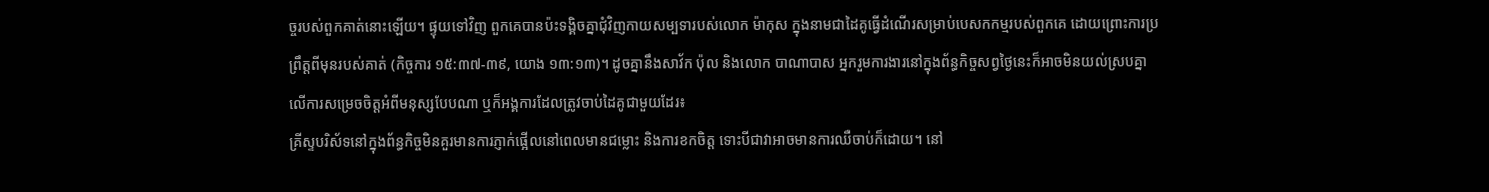ច្ចរបស់ពួកគាត់នោះឡើយ។ ផ្ទុយទៅវិញ ពួកគេបានប៉ះទង្គិចគ្នាជុំវិញកាយសម្បទារបស់លោក ម៉ាកុស ក្នុងនាមជាដៃគូធ្វើដំណើរសម្រាប់បេសកកម្មរបស់ពួកគេ ដោយព្រោះការប្រព្រឹត្តពីមុនរបស់គាត់ (កិច្ចការ ១៥:៣៧-៣៩, យោង ១៣:១៣)។ ដូចគ្នានឹងសាវ័ក ប៉ុល និងលោក បាណាបាស អ្នករួមការងារនៅក្នុងព័ន្ធកិច្ចសព្វថ្ងៃនេះក៏អាចមិនយល់ស្របគ្នាលើការសម្រេចចិត្តអំពីមនុស្សបែបណា ឬក៏អង្គការដែលត្រូវចាប់ដៃគូជាមួយដែរ៖
គ្រីស្ទបរិស័ទនៅក្នុងព័ន្ធកិច្ចមិនគួរមានការភ្ញាក់ផ្អើលនៅពេលមានជម្លោះ និងការខកចិត្ត ទោះបីជាវាអាចមានការឈឺចាប់ក៏ដោយ។ នៅ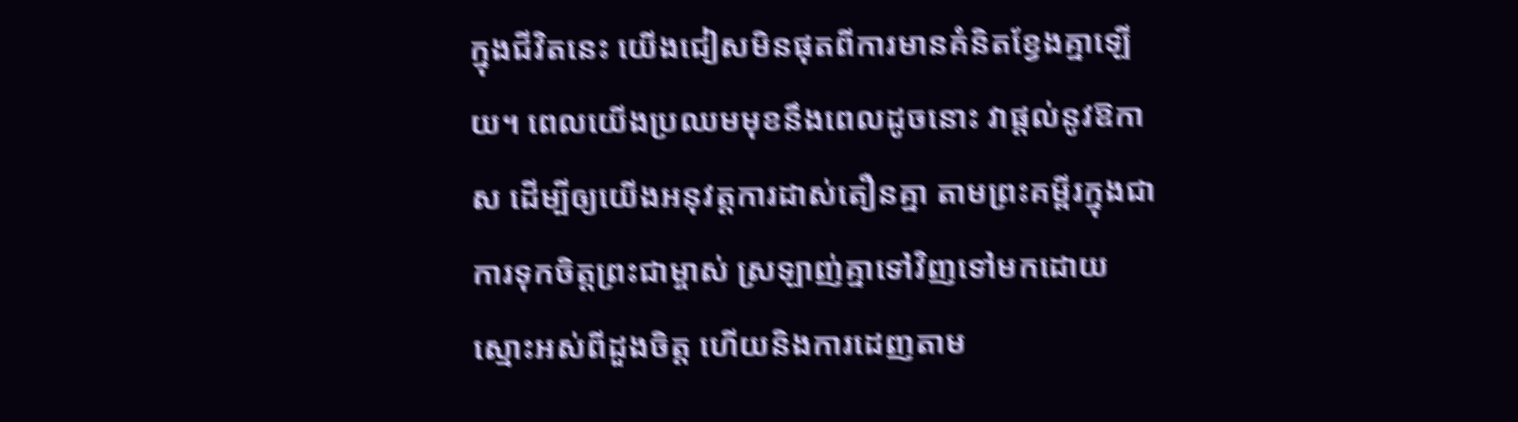ក្នុងជីវិតនេះ យើងជៀសមិនផុតពីការមានគំនិតខ្វែងគ្នាឡើយ។ ពេលយើងប្រឈមមុខនឹងពេលដូចនោះ វាផ្តល់នូវឱកាស ដើម្បីឲ្យយើងអនុវត្តការដាស់តឿនគ្នា តាមព្រះគម្ពីរក្នុងជាការទុកចិត្តព្រះជាម្ចាស់ ស្រឡាញ់គ្នាទៅវិញទៅមកដោយស្មោះអស់ពីដួងចិត្ត ហើយនិងការដេញតាម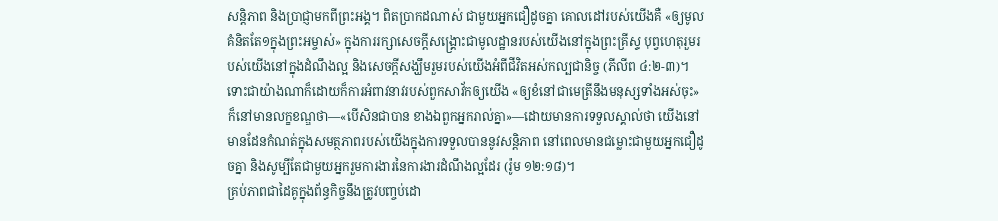សន្តិភាព និងប្រាជ្ញាមកពីព្រះអង្គ។ ពិតប្រាកដណាស់ ជាមួយអ្នកជឿដូចគ្នា គោលដៅរបស់យើងគឺ «ឲ្យមូលគំនិតតែ១ក្នុងព្រះអម្ចាស់» ក្នុងការរក្សាសេចក្តីសង្គ្រោះជាមូលដ្ឋានរបស់យើងនៅក្នុងព្រះគ្រីស្ទ បុព្វហេតុរួមរបស់យើងនៅក្នុងដំណឹងល្អ និងសេចក្តីសង្ឃឹមរួមរបស់យើងអំពីជីវិតអស់កល្បជានិច្ច (ភីលីព ៤:២-៣)។
ទោះជាយ៉ាងណាក៏ដោយក៏ការអំពាវនាវរបស់ពួកសាវ័កឲ្យយើង «ឲ្យខំនៅជាមេត្រីនឹងមនុស្សទាំងអស់ចុះ» ក៏នៅមានលក្ខខណ្ឌថា—«បើសិនជាបាន ខាងឯពួកអ្នករាល់គ្នា»—ដោយមានការទទួលស្គាល់ថា យើងនៅមានដែនកំណត់ក្នុងសមត្ថភាពរបស់យើងក្នុងការទទួលបាននូវសន្តិភាព នៅពេលមានជម្លោះជាមួយអ្នកជឿដូចគ្នា និងសូម្បីតែជាមួយអ្នករួមការងារនៃការងារដំណឹងល្អដែរ (រ៉ូម ១២:១៨)។
គ្រប់ភាពជាដៃគូក្នុងព័ន្ធកិច្ចនឹងត្រូវបញ្ចប់ដោ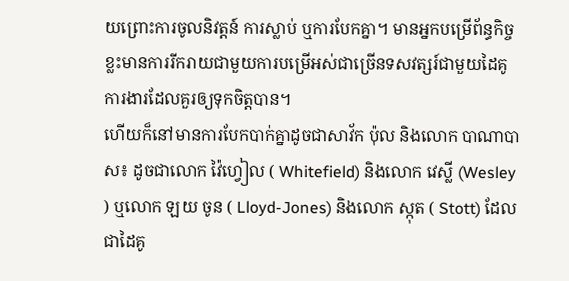យព្រោះការចូលនិវត្តន៍ ការស្លាប់ ឬការបែកគ្នា។ មានអ្នកបម្រើព័ន្ធកិច្ចខ្លះមានការរីករាយជាមួយការបម្រើអស់ជាច្រើនទសវត្សរ៍ជាមួយដៃគូការងារដែលគួរឲ្យទុកចិត្តបាន។
ហើយក៏នៅមានការបែកបាក់គ្នាដូចជាសាវ័ក ប៉ុល និងលោក បាណាបាស៖ ដូចជាលោក វ៉ៃហ្វៀល ( Whitefield) និងលោក វេស្លី (Wesley ) ឬលោក ឡយ ចូន ( Lloyd-Jones) និងលោក ស្កុត ( Stott) ដែលជាដៃគូ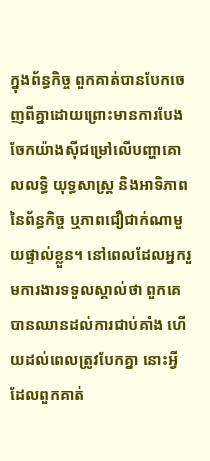ក្នុងព័ន្ធកិច្ច ពួកគាត់បានបែកចេញពីគ្នាដោយព្រោះមានការបែងចែកយ៉ាងស៊ីជម្រៅលើបញ្ហាគោលលទ្ធិ យុទ្ធសាស្ត្រ និងអាទិភាពនៃព័ន្ធកិច្ច ឬភាពជឿជាក់ណាមួយផ្ទាល់ខ្លួន។ នៅពេលដែលអ្នករួមការងារទទួលស្គាល់ថា ពួកគេបានឈានដល់ការជាប់គាំង ហើយដល់ពេលត្រូវបែកគ្នា នោះអ្វីដែលពួកគាត់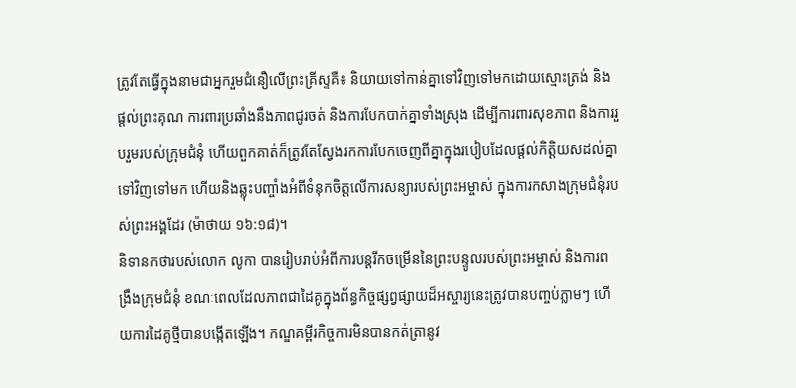ត្រូវតែធ្វើក្នុងនាមជាអ្នករួមជំនឿលើព្រះគ្រីស្ទគឺ៖ និយាយទៅកាន់គ្នាទៅវិញទៅមកដោយស្មោះត្រង់ និងផ្តល់ព្រះគុណ ការពារប្រឆាំងនឹងភាពជូរចត់ និងការបែកបាក់គ្នាទាំងស្រុង ដើម្បីការពារសុខភាព និងការរួបរួមរបស់ក្រុមជំនុំ ហើយពួកគាត់ក៏ត្រូវតែស្វែងរកការបែកចេញពីគ្នាក្នុងរបៀបដែលផ្តល់កិត្តិយសដល់គ្នាទៅវិញទៅមក ហើយនិងឆ្លុះបញ្ចាំងអំពីទំនុកចិត្តលើការសន្យារបស់ព្រះអម្ចាស់ ក្នុងការកសាងក្រុមជំនុំរបស់ព្រះអង្គដែរ (ម៉ាថាយ ១៦:១៨)។
និទានកថារបស់លោក លូកា បានរៀបរាប់អំពីការបន្តរីកចម្រើននៃព្រះបន្ទូលរបស់ព្រះអម្ចាស់ និងការពង្រឹងក្រុមជំនុំ ខណៈពេលដែលភាពជាដៃគូក្នុងព័ន្ធកិច្ចផ្សព្វផ្សាយដ៏អស្ចារ្យនេះត្រូវបានបញ្ចប់ភ្លាមៗ ហើយការដៃគូថ្មីបានបង្កើតឡើង។ កណ្ឌគម្ពីរកិច្ចការមិនបានកត់ត្រានូវ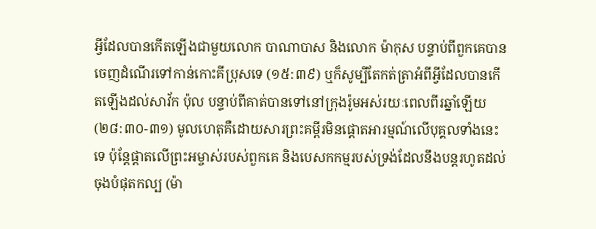អ្វីដែលបានកើតឡើងជាមួយលោក បាណាបាស និងលោក ម៉ាកុស បន្ទាប់ពីពួកគេបានចេញដំណើរទៅកាន់កោះគីប្រុសទេ (១៥:៣៩) ឬក៏សូម្បីតែកត់ត្រាអំពីអ្វីដែលបានកើតឡើងដល់សាវ័ក ប៉ុល បន្ទាប់ពីគាត់បានទៅនៅក្រុងរ៉ូមអស់រយៈពេលពីរឆ្នាំឡើយ (២៨:៣០-៣១) មូលហេតុគឺដោយសារព្រះគម្ពីរមិនផ្ដោតអារម្មណ៍លើបុគ្គលទាំងនេះទេ ប៉ុន្តែផ្តាតលើព្រះអម្ចាស់របស់ពួកគេ និងបេសកកម្មរបស់ទ្រង់ដែលនឹងបន្តរហូតដល់ចុងបំផុតកល្ប (ម៉ា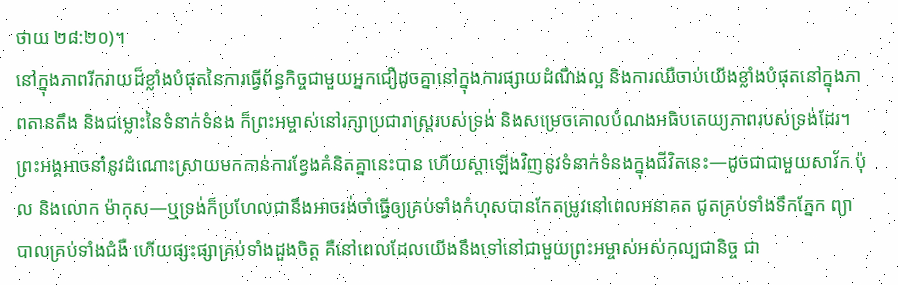ថាយ ២៨:២០)។
នៅក្នុងភាពរីករាយដ៏ខ្លាំងបំផុតនៃការធ្វើព័ន្ធកិច្ចជាមួយអ្នកជឿដូចគ្នានៅក្នុងការផ្សាយដំណឹងល្អ និងការឈឺចាប់យើងខ្លាំងបំផុតនៅក្នុងភាពតានតឹង និងជម្លោះនៃទំនាក់ទំនង ក៏ព្រះអម្ចាស់នៅរក្សាប្រជារាស្ត្ររបស់ទ្រង់ និងសម្រេចគោលបំណងអធិបតេយ្យភាពរបស់ទ្រង់ដែរ។ ព្រះអង្គអាចនាំនូវដំណោះស្រាយមកកាន់ការខ្វែងគំនិតគ្នានេះបាន ហើយស្តាឡើងវិញនូវទំនាក់ទំនងក្នុងជីវិតនេះ—ដូចជាជាមួយសាវ័ក ប៉ុល និងលោក ម៉ាកុស—ឬទ្រង់ក៏ប្រហែលជានឹងអាចរង់ចាំធ្វើឲ្យគ្រប់ទាំងកំហុសបានកែតម្រូវនៅពេលអនាគត ជូតគ្រប់ទាំងទឹកភ្នែក ព្យាបាលគ្រប់ទាំងជំងឺ ហើយផ្សះផ្សាគ្រប់ទាំងដួងចិត្ត គឺនៅពេលដែលយើងនឹងទៅនៅជាមួយព្រះអម្ចាស់អស់កល្បជានិច្ច ជា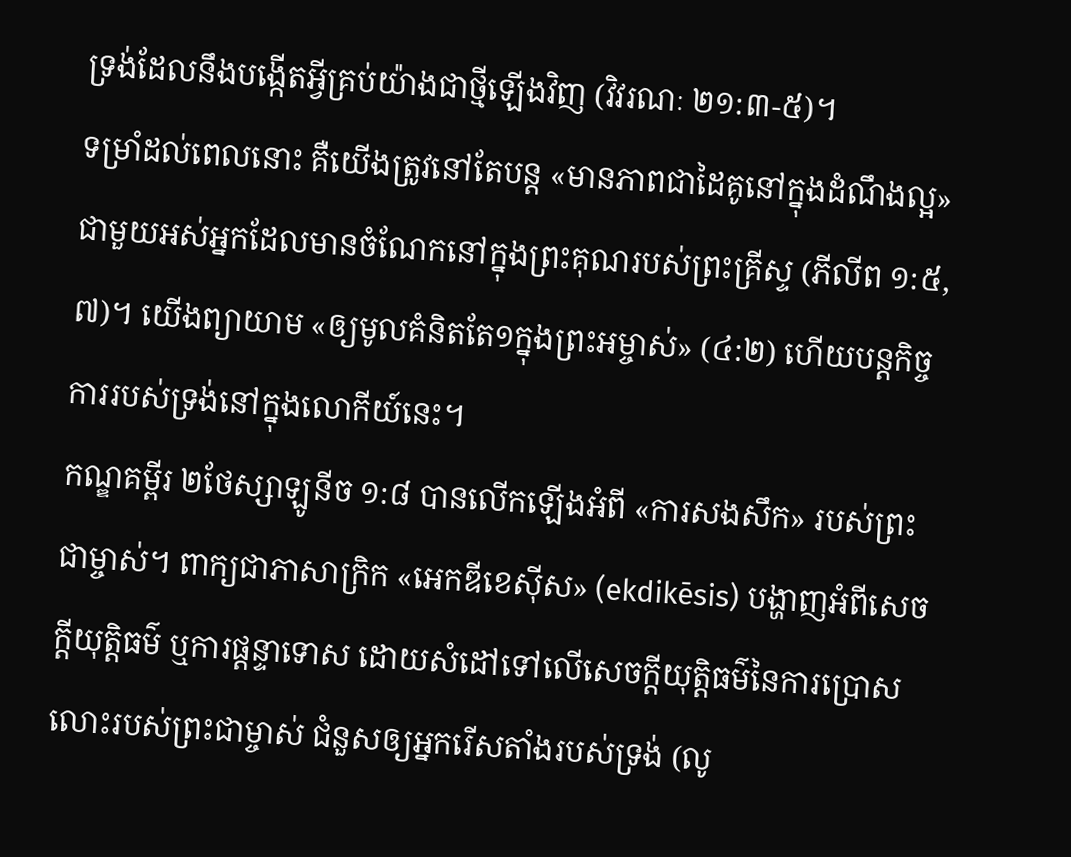ទ្រង់ដែលនឹងបង្កើតអ្វីគ្រប់យ៉ាងជាថ្មីឡើងវិញ (វិវរណៈ ២១:៣-៥)។
ទម្រាំដល់ពេលនោះ គឺយើងត្រូវនៅតែបន្ត «មានភាពជាដៃគូនៅក្នុងដំណឹងល្អ» ជាមួយអស់អ្នកដែលមានចំណែកនៅក្នុងព្រះគុណរបស់ព្រះគ្រីស្ទ (ភីលីព ១:៥, ៧)។ យើងព្យាយាម «ឲ្យមូលគំនិតតែ១ក្នុងព្រះអម្ចាស់» (៤:២) ហើយបន្តកិច្ចការរបស់ទ្រង់នៅក្នុងលោកីយ៍នេះ។
កណ្ឌគម្ពីរ ២ថែស្សាឡូនីច ១:៨ បានលើកឡើងអំពី «ការសងសឹក» របស់ព្រះជាម្ចាស់។ ពាក្យជាភាសាក្រិក «អេកឌីខេស៊ីស» (ekdikēsis) បង្ហាញអំពីសេចក្ដីយុត្តិធម៌ ឬការផ្ដន្ទាទោស ដោយសំដៅទៅលើសេចក្ដីយុត្តិធម៌នៃការប្រោសលោះរបស់ព្រះជាម្ចាស់ ជំនួសឲ្យអ្នករើសតាំងរបស់ទ្រង់ (លូ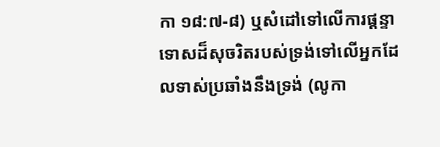កា ១៨:៧-៨) ឬសំដៅទៅលើការផ្ដន្ទាទោសដ៏សុចរិតរបស់ទ្រង់ទៅលើអ្នកដែលទាស់ប្រឆាំងនឹងទ្រង់ (លូកា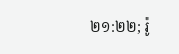២១:២២; រ៉ូ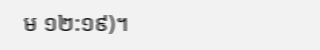ម ១២:១៩)។